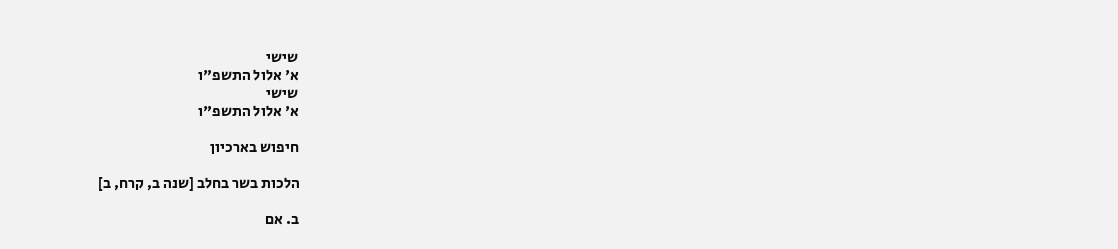שישי
א' אלול התשפ"ו
שישי
א' אלול התשפ"ו

חיפוש בארכיון

הלכות בשר בחלב [שנה ב, קרח, ב]

ב. אם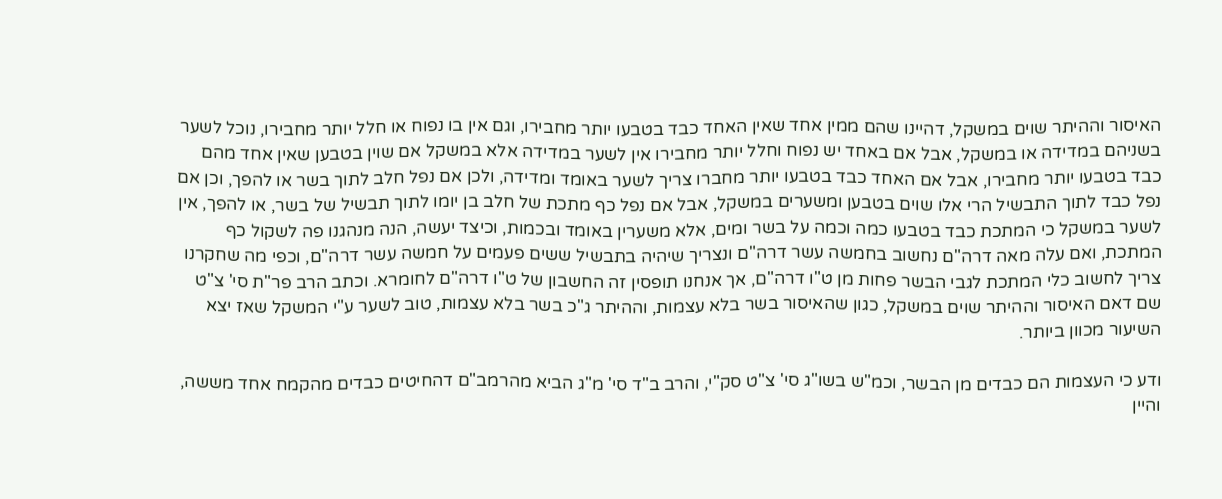האיסור וההיתר שוים במשקל, דהיינו שהם ממין אחד שאין האחד כבד בטבעו יותר מחבירו, וגם אין בו נפוח או חלל יותר מחבירו, נוכל לשער בשניהם במדידה או במשקל, אבל אם באחד יש נפוח וחלל יותר מחבירו אין לשער במדידה אלא במשקל אם שוין בטבען שאין אחד מהם כבד בטבעו יותר מחבירו, אבל אם האחד כבד בטבעו יותר מחברו צריך לשער באומד ומדידה, ולכן אם נפל חלב לתוך בשר או להפך, וכן אם נפל כבד לתוך התבשיל הרי אלו שוים בטבען ומשערים במשקל, אבל אם נפל כף מתכת של חלב בן יומו לתוך תבשיל של בשר, או להפך, אין לשער במשקל כי המתכת כבד בטבעו כמה וכמה על בשר ומים, אלא משערין באומד ובכמות, וכיצד יעשה, הנה מנהגנו פה לשקול כף המתכת, ואם עלה מאה דרה"ם נחשוב בחמשה עשר דרה"ם ונצריך שיהיה בתבשיל ששים פעמים על חמשה עשר דרה"ם, וכפי מה שחקרנו צריך לחשוב כלי המתכת לגבי הבשר פחות מן ט"ו דרה"ם, אך אנחנו תופסין זה החשבון של ט"ו דרה"ם לחומרא. וכתב הרב פר"ת סי' צ"ט שם דאם האיסור וההיתר שוים במשקל, כגון שהאיסור בשר בלא עצמות, וההיתר ג"כ בשר בלא עצמות, טוב לשער ע"י המשקל שאז יצא השיעור מכוון ביותר.

ודע כי העצמות הם כבדים מן הבשר, וכמ"ש בשו"ג סי' צ"ט סק"י, והרב ב"ד סי' מ"ג הביא מהרמב"ם דהחיטים כבדים מהקמח אחד מששה, והיין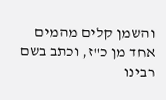והשמן קלים מהמים אחד מן כ"ז, וכתב בשם רבינו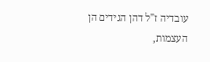עובדיה ז"ל דהן הגידים הן העצמות,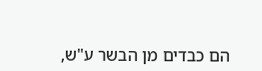הם כבדים מן הבשר ע"ש,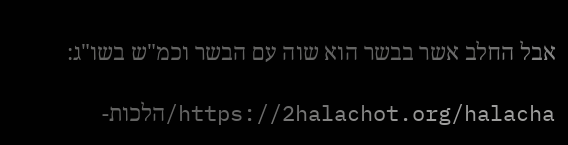אבל החלב אשר בבשר הוא שוה עם הבשר וכמ"ש בשו"ג:

https://2halachot.org/halacha/הלכות-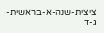ציצית-שנה-א-בראשית-ג-ד